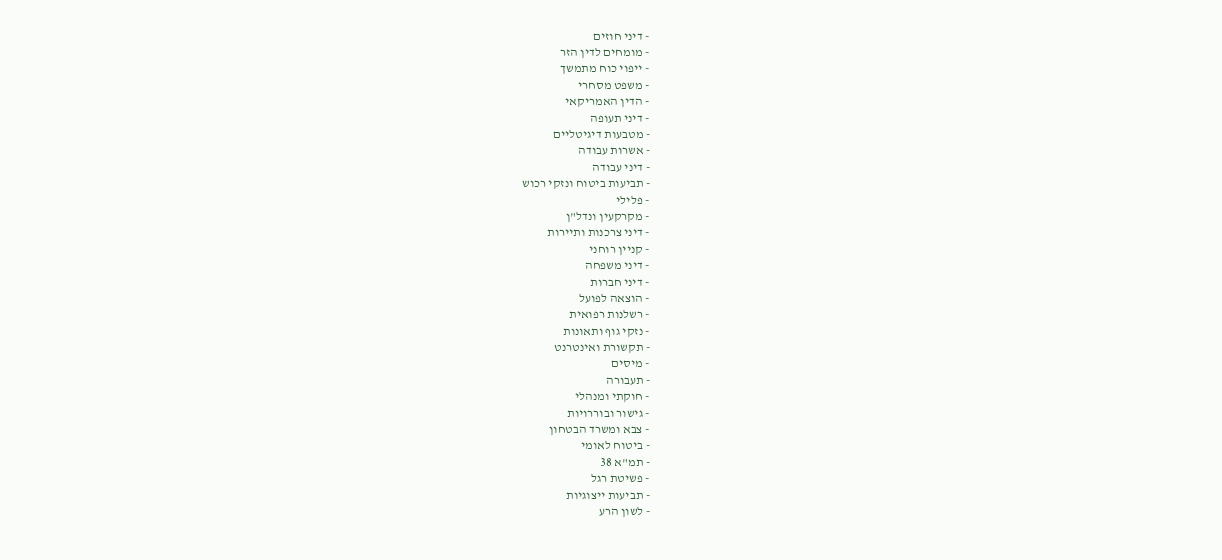- דיני חוזים
- מומחים לדין הזר
- ייפוי כוח מתמשך
- משפט מסחרי
- הדין האמריקאי
- דיני תעופה
- מטבעות דיגיטליים
- אשרות עבודה
- דיני עבודה
- תביעות ביטוח ונזקי רכוש
- פלילי
- מקרקעין ונדל"ן
- דיני צרכנות ותיירות
- קניין רוחני
- דיני משפחה
- דיני חברות
- הוצאה לפועל
- רשלנות רפואית
- נזקי גוף ותאונות
- תקשורת ואינטרנט
- מיסים
- תעבורה
- חוקתי ומנהלי
- גישור ובוררויות
- צבא ומשרד הבטחון
- ביטוח לאומי
- תמ"א 38
- פשיטת רגל
- תביעות ייצוגיות
- לשון הרע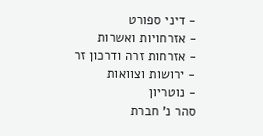- דיני ספורט
- אזרחויות ואשרות
- אזרחות זרה ודרכון זר
- ירושות וצוואות
- נוטריון
סהר נ' חברת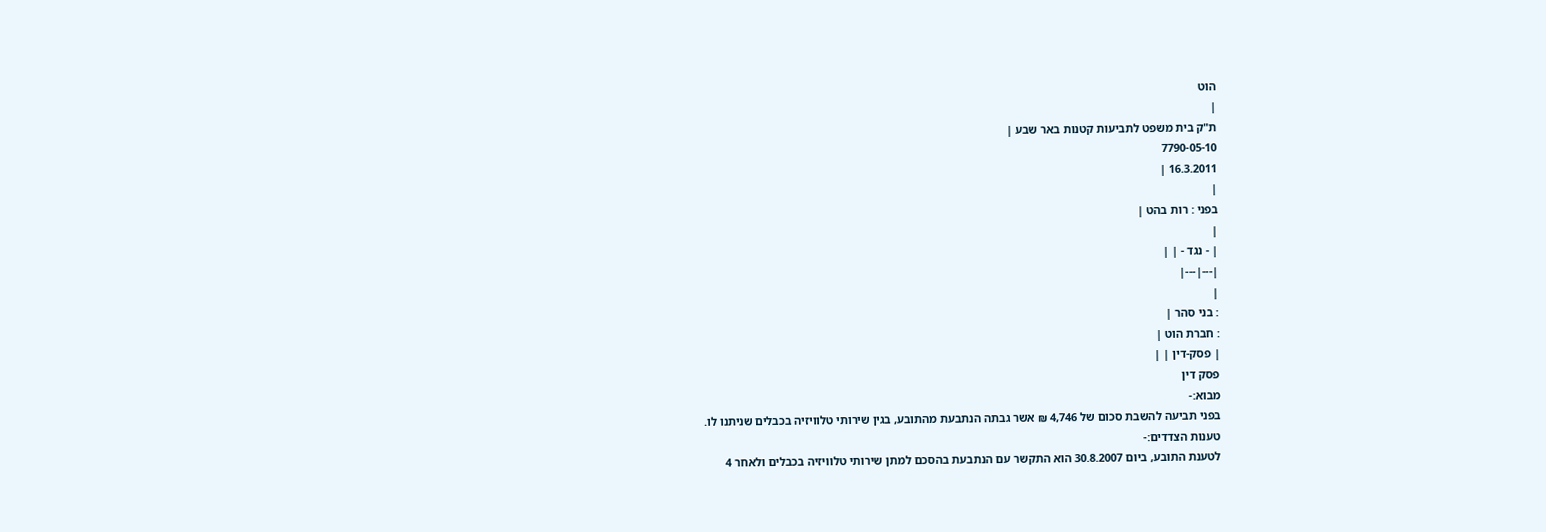הוט
|
ת"ק בית משפט לתביעות קטנות באר שבע |
7790-05-10
16.3.2011 |
|
בפני : רות בהט |
|
| - נגד - | |
|---|---|
|
: בני סהר |
: חברת הוט |
| פסק-דין | |
פסק דין
מבוא:-
בפני תביעה להשבת סכום של 4,746 ₪ אשר גבתה הנתבעת מהתובע, בגין שירותי טלוויזיה בכבלים שניתנו לו.
טענות הצדדים:-
לטענת התובע, ביום 30.8.2007 הוא התקשר עם הנתבעת בהסכם למתן שירותי טלוויזיה בכבלים ולאחר 4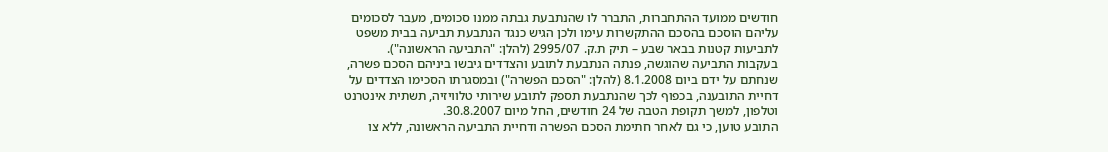חודשים ממועד ההתחברות, התברר לו שהנתבעת גבתה ממנו סכומים, מעבר לסכומים עליהם הוסכם בהסכם ההתקשרות עימו ולכן הגיש כנגד הנתבעת תביעה בבית משפט לתביעות קטנות בבאר שבע – תיק ת.ק. 2995/07 (להלן: "התביעה הראשונה").
בעקבות התביעה שהוגשה, פנתה הנתבעת לתובע והצדדים גיבשו ביניהם הסכם פשרה, שנחתם על ידם ביום 8.1.2008 (להלן: "הסכם הפשרה") ובמסגרתו הסכימו הצדדים על דחיית התובענה, בכפוף לכך שהנתבעת תספק לתובע שירותי טלוויזיה, תשתית אינטרנט וטלפון, למשך תקופת הטבה של 24 חודשים, החל מיום 30.8.2007.
התובע טוען, כי גם לאחר חתימת הסכם הפשרה ודחיית התביעה הראשונה, ללא צו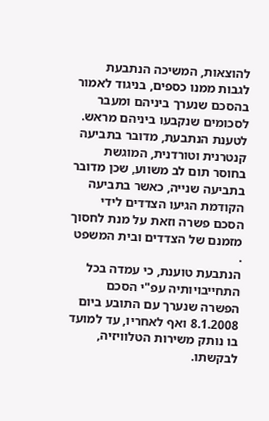להוצאות, המשיכה הנתבעת לגבות ממנו כספים, בניגוד לאמור בהסכם שנערך ביניהם ומעבר לסכומים שנקבעו ביניהם מראש.
לטענת הנתבעת, מדובר בתביעה קנטרנית וטורדנית, המוגשת בחוסר תום לב משווע, שכן מדובר בתביעה שנייה, כאשר בתביעה הקודמת הגיעו הצדדים לידי הסכם פשרה וזאת על מנת לחסוך מזמנם של הצדדים ובית המשפט .
הנתבעת טוענת, כי עמדה בכל התחייבויותיה עפ"י הסכם הפשרה שנערך עם התובע ביום 8.1.2008 ואף לאחריו, עד למועד בו נותק משירות הטלוויזיה, לבקשתו.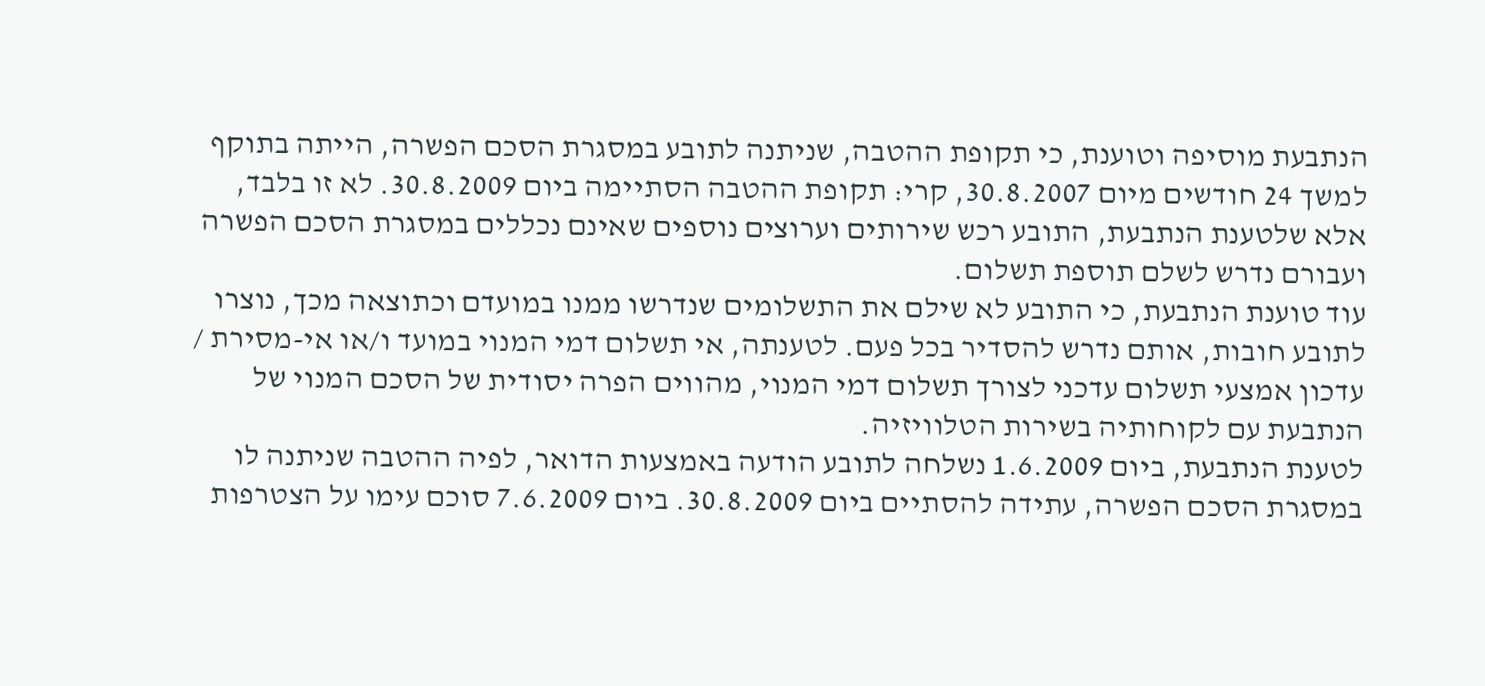הנתבעת מוסיפה וטוענת, כי תקופת ההטבה, שניתנה לתובע במסגרת הסכם הפשרה, הייתה בתוקף למשך 24 חודשים מיום 30.8.2007, קרי: תקופת ההטבה הסתיימה ביום 30.8.2009. לא זו בלבד, אלא שלטענת הנתבעת, התובע רכש שירותים וערוצים נוספים שאינם נכללים במסגרת הסכם הפשרה ועבורם נדרש לשלם תוספת תשלום.
עוד טוענת הנתבעת, כי התובע לא שילם את התשלומים שנדרשו ממנו במועדם וכתוצאה מכך, נוצרו לתובע חובות, אותם נדרש להסדיר בכל פעם. לטענתה, אי תשלום דמי המנוי במועד ו/או אי-מסירת / עדכון אמצעי תשלום עדכני לצורך תשלום דמי המנוי, מהווים הפרה יסודית של הסכם המנוי של הנתבעת עם לקוחותיה בשירות הטלוויזיה.
לטענת הנתבעת, ביום 1.6.2009 נשלחה לתובע הודעה באמצעות הדואר, לפיה ההטבה שניתנה לו במסגרת הסכם הפשרה, עתידה להסתיים ביום 30.8.2009. ביום 7.6.2009 סוכם עימו על הצטרפות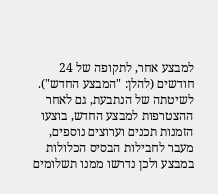למבצע אחר, לתקופה של 24 חודשים (להלן: "המבצע החדש"). לשיטתה של הנתבעת, גם לאחר ההצטרפות למבצע החדש, בוצעו הזמנות תכנים וערוצים נוספים, מעבר לחבילות הבסיס הכלולות במבצע ולכן נדרשו ממנו תשלומים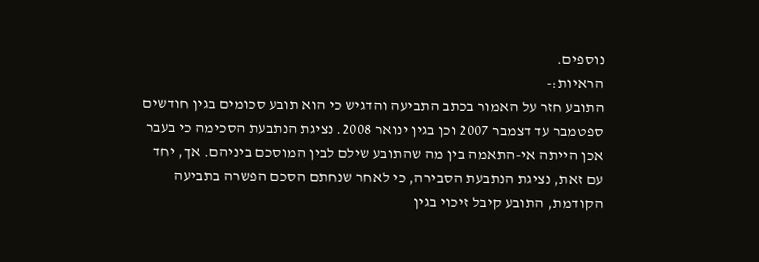נוספים.
הראיות:-
התובע חזר על האמור בכתב התביעה והדגיש כי הוא תובע סכומים בגין חודשים ספטמבר עד דצמבר 2007 וכן בגין ינואר 2008. נציגת הנתבעת הסכימה כי בעבר אכן הייתה אי-התאמה בין מה שהתובע שילם לבין המוסכם ביניהם. אך, יחד עם זאת, נציגת הנתבעת הסבירה, כי לאחר שנחתם הסכם הפשרה בתביעה הקודמת, התובע קיבל זיכוי בגין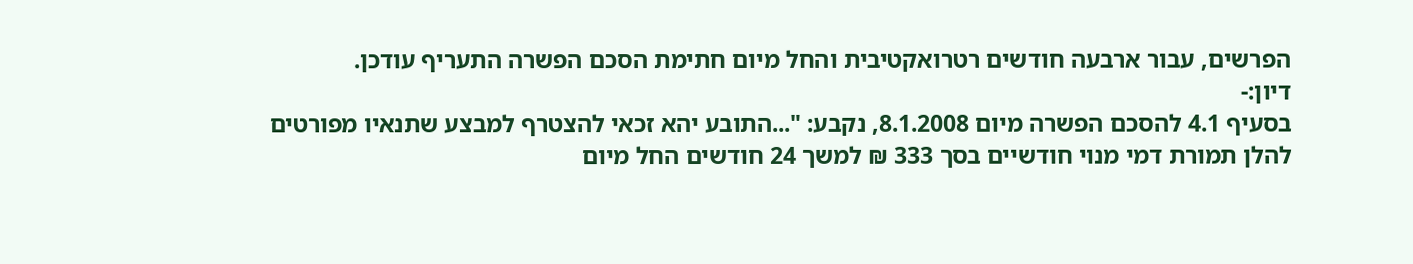הפרשים, עבור ארבעה חודשים רטרואקטיבית והחל מיום חתימת הסכם הפשרה התעריף עודכן.
דיון:-
בסעיף 4.1 להסכם הפשרה מיום 8.1.2008, נקבע: "...התובע יהא זכאי להצטרף למבצע שתנאיו מפורטים להלן תמורת דמי מנוי חודשיים בסך 333 ₪ למשך 24 חודשים החל מיום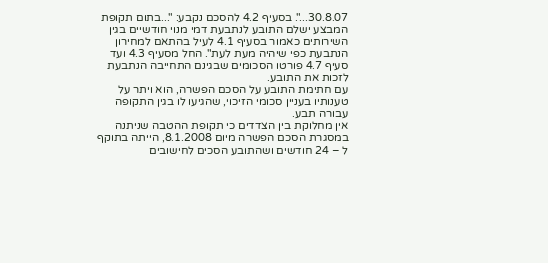30.8.07...". בסעיף 4.2 להסכם נקבע: "...בתום תקופת המבצע ישלם התובע לנתבעת דמי מנוי חודשיים בגין השירותים כאמור בסעיף 4.1 לעיל בהתאם למחירון הנתבעת כפי שיהיה מעת לעת". החל מסעיף 4.3 ועד סעיף 4.7 פורטו הסכומים שבגינם התחייבה הנתבעת לזכות את התובע.
עם חתימת התובע על הסכם הפשרה, הוא ויתר על טענותיו בעניין סכומי הזיכוי, שהגיעו לו בגין התקופה עבורה תבע.
אין מחלוקת בין הצדדים כי תקופת ההטבה שניתנה במסגרת הסכם הפשרה מיום 8.1.2008, הייתה בתוקף ל – 24 חודשים ושהתובע הסכים לחישובים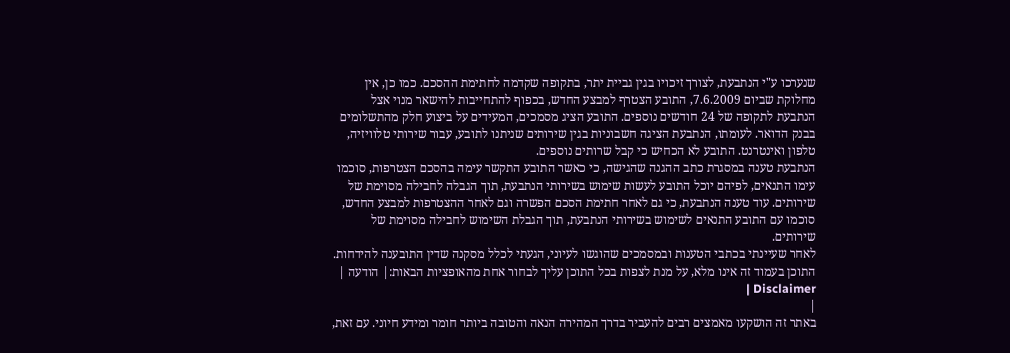שנערכו ע"י הנתבעת, לצורך זיכויו בגין גביית יתר, בתקופה שקדמה לחתימת ההסכם. כמו כן, אין מחלוקת שביום 7.6.2009, התובע הצטרף למבצע החדש, בכפוף להתחייבות להישאר מנוי אצל הנתבעת לתקופה של 24 חודשים נוספים. התובע הציג מסמכים, המעידים על ביצוע חלק מהתשלומים בבנק הדואר. לעומתו, הנתבעת הציגה חשבוניות בגין שירותים שניתנו לתובע, עבור שירותי טלוויזיה, טלפון ואינטרנט. התובע לא הכחיש כי קבל שרותים נוספים.
הנתבעת טענה במסגרת כתב ההגנה שהגישה, כי כאשר התובע התקשר עימה בהסכם הצטרפות, סוכמו עימו התנאים, לפיהם יוכל התובע לעשות שימוש בשירותי הנתבעת, תוך הגבלה לחבילה מסוימת של שירותים. עוד טענה הנתבעת, כי גם לאחר חתימת הסכם הפשרה וגם לאחר ההצטרפות למבצע החדש, סוכמו עם התובע התנאים לשימוש בשירותי הנתבעת, תוך הגבלת השימוש לחבילה מסוימת של שירותים.
לאחר שעיינתי בכתבי הטענות ובמסמכים שהוגשו לעיוני, הגעתי לכלל מסקנה שדין התובענה להידחות.
התוכן בעמוד זה אינו מלא, על מנת לצפות בכל התוכן עליך לבחור אחת מהאופציות הבאות:| הודעה | Disclaimer |
|
באתר זה הושקעו מאמצים רבים להעביר בדרך המהירה הנאה והטובה ביותר חומר ומידע חיוני. עם זאת,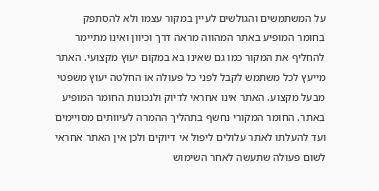על המשתמשים והגולשים לעיין במקור עצמו ולא להסתפק בחומר המופיע באתר המהווה מראה דרך וכיוון ואינו מתיימר להחליף את המקור כמו גם שאינו בא במקום יעוץ מקצועי. האתר מייעץ לכל משתמש לקבל לפני כל פעולה או החלטה יעוץ משפטי מבעל מקצוע. האתר אינו אחראי לדיוק ולנכונות החומר המופיע באתר. החומר המקורי נחשף בתהליך ההמרה לעיוותים מסויימים ועד להעלתו לאתר עלולים ליפול אי דיוקים ולכן אין האתר אחראי לשום פעולה שתעשה לאחר השימוש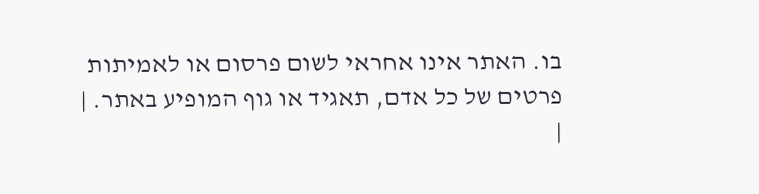בו. האתר אינו אחראי לשום פרסום או לאמיתות פרטים של כל אדם, תאגיד או גוף המופיע באתר. |
|